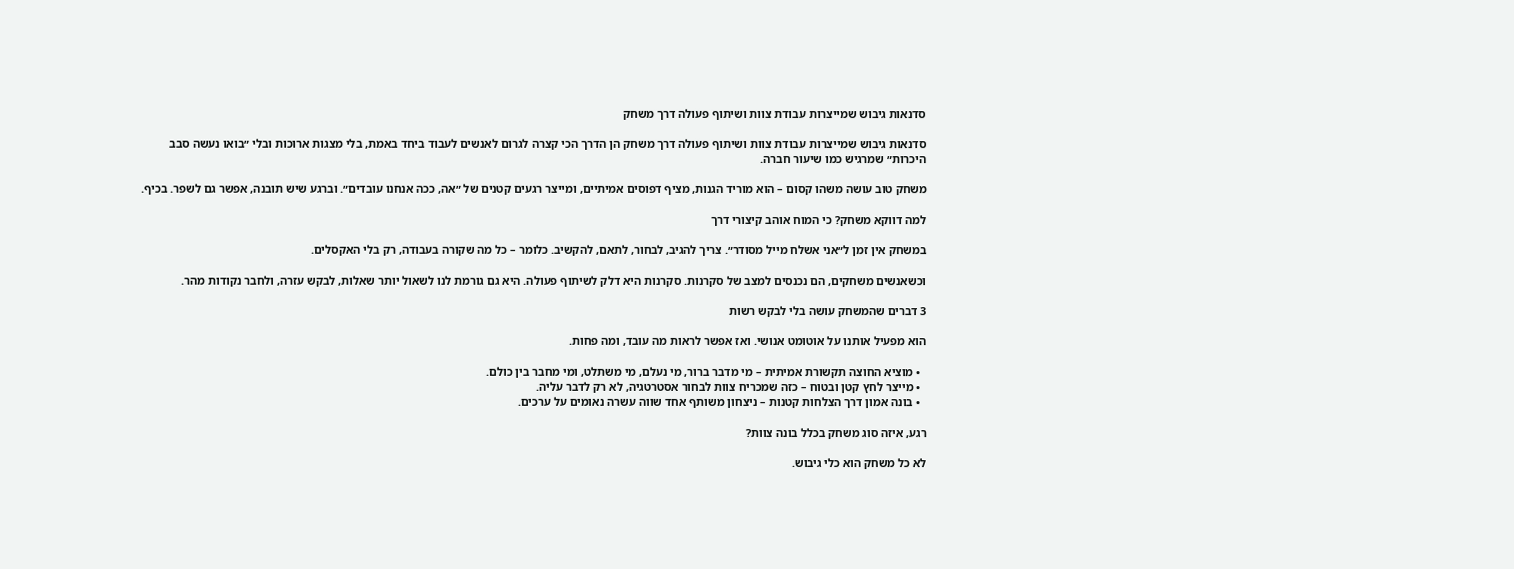סדנאות גיבוש שמייצרות עבודת צוות ושיתוף פעולה דרך משחק

סדנאות גיבוש שמייצרות עבודת צוות ושיתוף פעולה דרך משחק הן הדרך הכי קצרה לגרום לאנשים לעבוד ביחד באמת, בלי מצגות ארוכות ובלי ״בואו נעשה סבב היכרות״ שמרגיש כמו שיעור חברה.

משחק טוב עושה משהו קסום – הוא מוריד הגנות, מציף דפוסים אמיתיים, ומייצר רגעים קטנים של ״אה, ככה אנחנו עובדים״. וברגע שיש תובנה, אפשר גם לשפר. בכיף.

למה דווקא משחק? כי המוח אוהב קיצורי דרך

במשחק אין זמן ל״אני אשלח מייל מסודר״. צריך להגיב, לבחור, לתאם, להקשיב. כלומר – כל מה שקורה בעבודה, רק בלי האקסלים.

וכשאנשים משחקים, הם נכנסים למצב של סקרנות. סקרנות היא דלק לשיתוף פעולה. היא גם גורמת לנו לשאול יותר שאלות, לבקש עזרה, ולחבר נקודות מהר.

3 דברים שהמשחק עושה בלי לבקש רשות

הוא מפעיל אותנו על אוטומט אנושי. ואז אפשר לראות מה עובד, ומה פחות.

  • מוציא החוצה תקשורת אמיתית – מי מדבר ברור, מי נעלם, מי משתלט, ומי מחבר בין כולם.
  • מייצר לחץ קטן ובטוח – כזה שמכריח צוות לבחור אסטרטגיה, לא רק לדבר עליה.
  • בונה אמון דרך הצלחות קטנות – ניצחון משותף אחד שווה עשרה נאומים על ערכים.

רגע, איזה סוג משחק בכלל בונה צוות?

לא כל משחק הוא כלי גיבוש.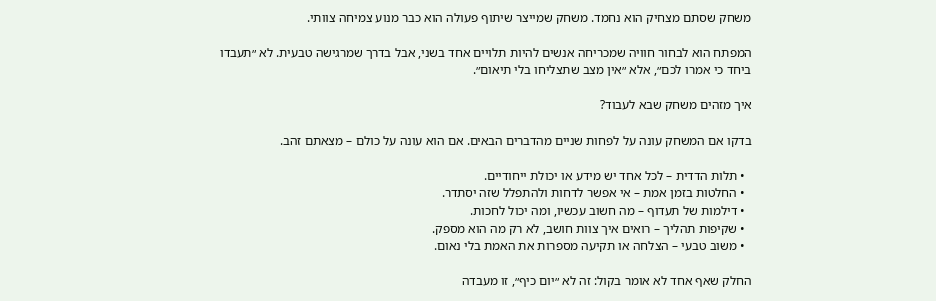משחק שסתם מצחיק הוא נחמד. משחק שמייצר שיתוף פעולה הוא כבר מנוע צמיחה צוותי.

המפתח הוא לבחור חוויה שמכריחה אנשים להיות תלויים אחד בשני, אבל בדרך שמרגישה טבעית. לא ״תעבדו ביחד כי אמרו לכם״, אלא ״אין מצב שתצליחו בלי תיאום״.

איך מזהים משחק שבא לעבוד?

בדקו אם המשחק עונה על לפחות שניים מהדברים הבאים. אם הוא עונה על כולם – מצאתם זהב.

  • תלות הדדית – לכל אחד יש מידע או יכולת ייחודיים.
  • החלטות בזמן אמת – אי אפשר לדחות ולהתפלל שזה יסתדר.
  • דילמות של תעדוף – מה חשוב עכשיו, ומה יכול לחכות.
  • שקיפות תהליך – רואים איך צוות חושב, לא רק מה הוא מספק.
  • משוב טבעי – הצלחה או תקיעה מספרות את האמת בלי נאום.

החלק שאף אחד לא אומר בקול: זה לא ״יום כיף״, זו מעבדה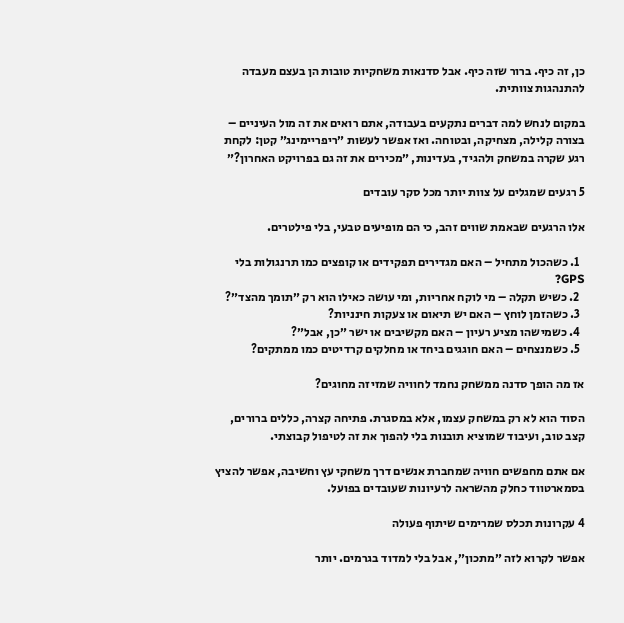כן, זה כיף. ברור שזה כיף. אבל סדנאות משחקיות טובות הן בעצם מעבדה להתנהגות צוותית.

במקום לנחש למה דברים נתקעים בעבודה, אתם רואים את זה מול העיניים – בצורה קלילה, מצחיקה, ובטוחה. ואז אפשר לעשות ״ריפריימינג״ קטן: לקחת רגע שקרה במשחק ולהגיד, בעדינות, ״מכירים את זה גם בפרויקט האחרון?״

5 רגעים שמגלים על צוות יותר מכל סקר עובדים

אלו הרגעים שבאמת שווים זהב, כי הם מופיעים טבעי, בלי פילטרים.

  1. כשהכול מתחיל – האם מגדירים תפקידים או קופצים כמו תרנגולות בלי GPS?
  2. כשיש תקלה – מי לוקח אחריות, ומי עושה כאילו הוא רק ״תומך מהצד״?
  3. כשהזמן לוחץ – האם יש תיאום או צעקות חינניות?
  4. כשמישהו מציע רעיון – האם מקשיבים או ישר ״כן, אבל״?
  5. כשמנצחים – האם חוגגים ביחד או מחלקים קרדיטים כמו ממתקים?

אז מה הופך סדנה ממשחק נחמד לחוויה שמזיזה מחוגים?

הסוד הוא לא רק במשחק עצמו, אלא במסגרת. פתיחה קצרה, כללים ברורים, קצב טוב, ועיבוד שמוציא תובנות בלי להפוך את זה לטיפול קבוצתי.

אם אתם מחפשים חוויה שמחברת אנשים דרך משחקי עץ וחשיבה, אפשר להציץ בסמארטווד כחלק מהשראה לרעיונות שעובדים בפועל.

4 עקרונות תכלס שמרימים שיתוף פעולה

אפשר לקרוא לזה ״מתכון״, אבל בלי למדוד בגרמים. יותר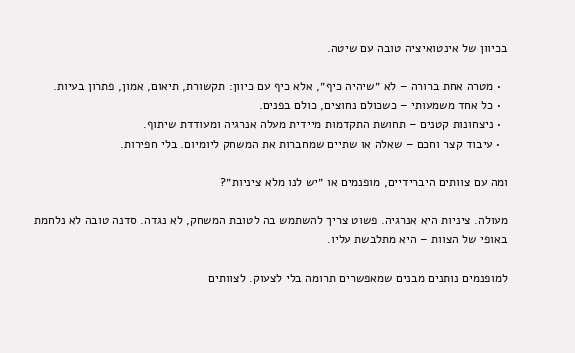בכיוון של אינטואיציה טובה עם שיטה.

  • מטרה אחת ברורה – לא ״שיהיה כיף״, אלא כיף עם כיוון: תקשורת, תיאום, אמון, פתרון בעיות.
  • כל אחד משמעותי – כשכולם נחוצים, כולם בפנים.
  • ניצחונות קטנים – תחושת התקדמות מיידית מעלה אנרגיה ומעודדת שיתוף.
  • עיבוד קצר וחכם – שאלה או שתיים שמחברות את המשחק ליומיום. בלי חפירות.

ומה עם צוותים היברידיים, מופנמים או ״יש לנו מלא ציניות״?

מעולה. ציניות היא אנרגיה. פשוט צריך להשתמש בה לטובת המשחק, לא נגדה. סדנה טובה לא נלחמת באופי של הצוות – היא מתלבשת עליו.

למופנמים נותנים מבנים שמאפשרים תרומה בלי לצעוק. לצוותים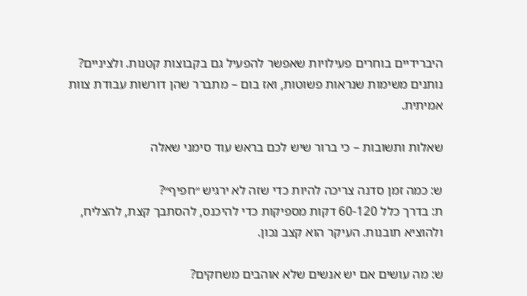היברידיים בוחרים פעילויות שאפשר להפעיל גם בקבוצות קטנות. ולציניים? נותנים משימות שנראות פשוטות, ואז בום – מתברר שהן דורשות עבודת צוות אמיתית.

שאלות ותשובות – כי ברור שיש לכם בראש עוד סימני שאלה

ש: כמה זמן סדנה צריכה להיות כדי שזה לא ירגיש ״חפיף״?
ת: בדרך כלל 60-120 דקות מספיקות כדי להיכנס, להסתבך קצת, להצליח, ולהוציא תובנות. העיקר הוא קצב נכון.

ש: מה עושים אם יש אנשים שלא אוהבים משחקים?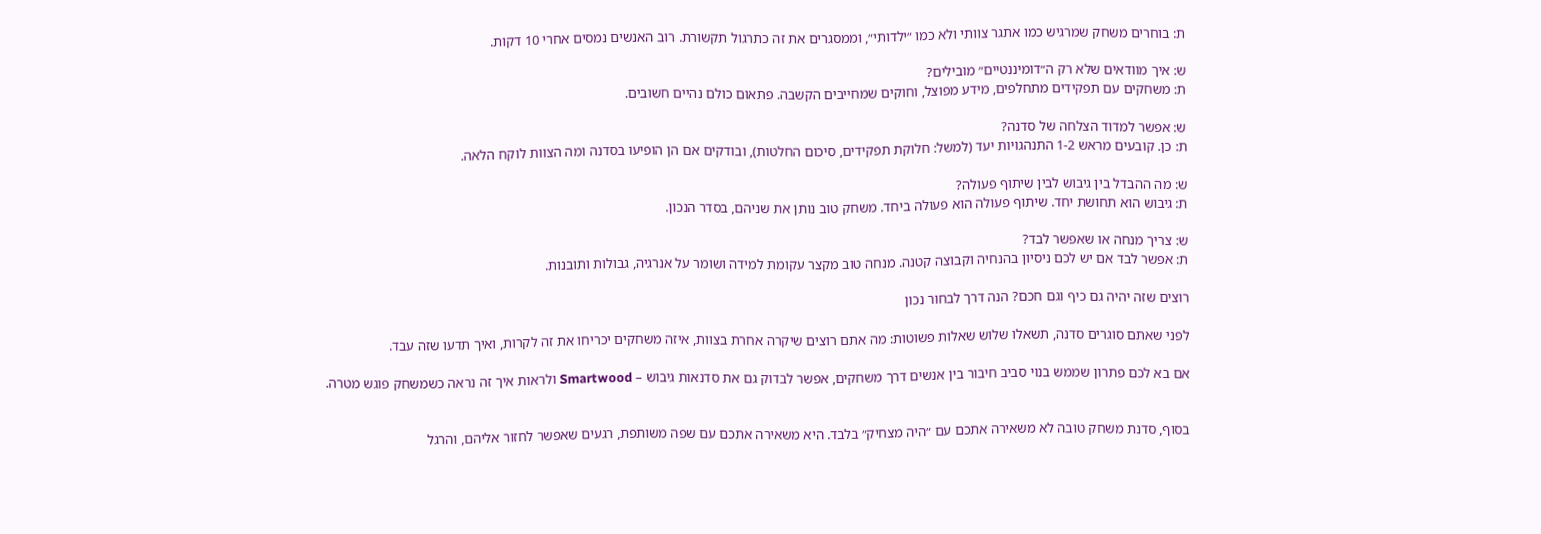ת: בוחרים משחק שמרגיש כמו אתגר צוותי ולא כמו ״ילדותי״, וממסגרים את זה כתרגול תקשורת. רוב האנשים נמסים אחרי 10 דקות.

ש: איך מוודאים שלא רק ה״דומיננטיים״ מובילים?
ת: משחקים עם תפקידים מתחלפים, מידע מפוצל, וחוקים שמחייבים הקשבה. פתאום כולם נהיים חשובים.

ש: אפשר למדוד הצלחה של סדנה?
ת: כן. קובעים מראש 1-2 התנהגויות יעד (למשל: חלוקת תפקידים, סיכום החלטות), ובודקים אם הן הופיעו בסדנה ומה הצוות לוקח הלאה.

ש: מה ההבדל בין גיבוש לבין שיתוף פעולה?
ת: גיבוש הוא תחושת יחד. שיתוף פעולה הוא פעולה ביחד. משחק טוב נותן את שניהם, בסדר הנכון.

ש: צריך מנחה או שאפשר לבד?
ת: אפשר לבד אם יש לכם ניסיון בהנחיה וקבוצה קטנה. מנחה טוב מקצר עקומת למידה ושומר על אנרגיה, גבולות ותובנות.

רוצים שזה יהיה גם כיף וגם חכם? הנה דרך לבחור נכון

לפני שאתם סוגרים סדנה, תשאלו שלוש שאלות פשוטות: מה אתם רוצים שיקרה אחרת בצוות, איזה משחקים יכריחו את זה לקרות, ואיך תדעו שזה עבד.

אם בא לכם פתרון שממש בנוי סביב חיבור בין אנשים דרך משחקים, אפשר לבדוק גם את סדנאות גיבוש – Smartwood ולראות איך זה נראה כשמשחק פוגש מטרה.


בסוף, סדנת משחק טובה לא משאירה אתכם עם ״היה מצחיק״ בלבד. היא משאירה אתכם עם שפה משותפת, רגעים שאפשר לחזור אליהם, והרגל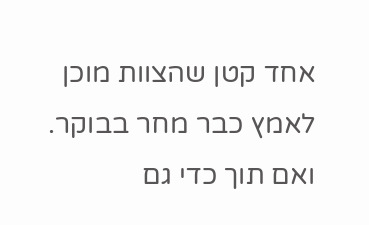אחד קטן שהצוות מוכן לאמץ כבר מחר בבוקר. ואם תוך כדי גם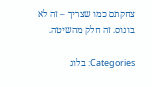צחקתם כמו שצריך – זה לא בונוס. זה חלק מהשיטה.

Categories: בלוג